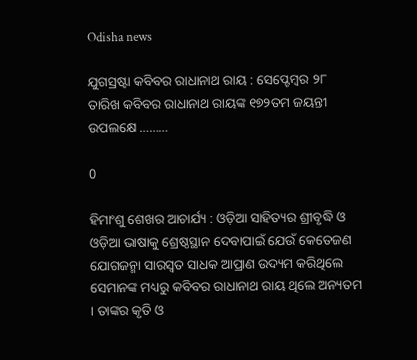Odisha news

ଯୁଗସ୍ରଷ୍ଟା କବିବର ରାଧାନାଥ ରାୟ : ସେପ୍ଟେମ୍ବର ୨୮ ତାରିଖ କବିବର ରାଧାନାଥ ରାୟଙ୍କ ୧୭୨ତମ ଜୟନ୍ତୀ ଉପଲକ୍ଷେ ………

0

ହିମାଂଶୁ ଶେଖର ଆଚାର୍ଯ୍ୟ : ଓଡ଼ିଆ ସାହିତ୍ୟର ଶ୍ରୀବୃଦ୍ଧି ଓ ଓଡ଼ିଆ ଭାଷାକୁ ଶ୍ରେଷ୍ଠସ୍ଥାନ ଦେବାପାଇଁ ଯେଉଁ କେତେଜଣ ଯୋଗଜନ୍ମା ସାରସ୍ୱତ ସାଧକ ଆପ୍ରାଣ ଉଦ୍ୟମ କରିଥିଲେ ସେମାନଙ୍କ ମଧ୍ୟରୁ କବିବର ରାଧାନାଥ ରାୟ ଥିଲେ ଅନ୍ୟତମ । ତାଙ୍କର କୃତି ଓ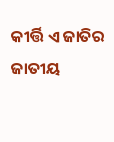କୀର୍ତ୍ତି ଏ ଜାତିର ଜାତୀୟ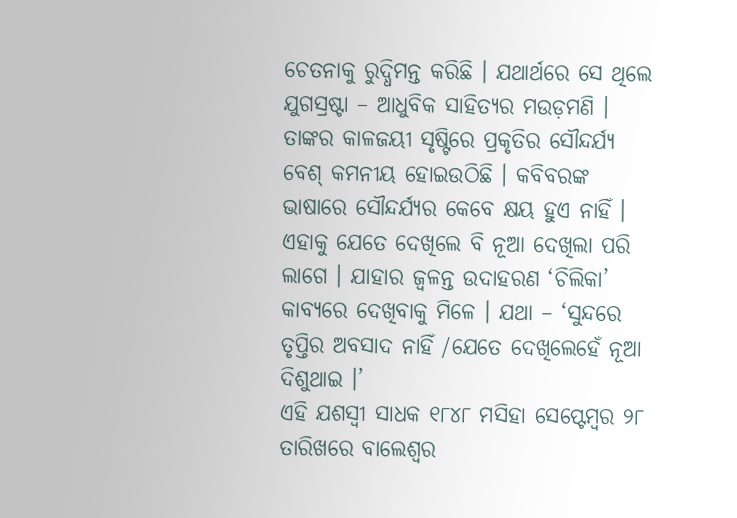ଚେତନାକୁ ରୁଦ୍ଧିମନ୍ତ କରିଛି । ଯଥାର୍ଥରେ ସେ ଥିଲେ ଯୁଗସ୍ରଷ୍ଟା – ଆଧୁବିକ ସାହିତ୍ୟର ମଉଡ଼ମଣି । ତାଙ୍କର କାଳଜୟୀ ସୃଷ୍ଟିରେ ପ୍ରକୃତିର ସୌନ୍ଦର୍ଯ୍ୟ ବେଶ୍ କମନୀୟ ହୋଇଉଠିଛି । କବିବରଙ୍କ ଭାଷାରେ ସୌନ୍ଦର୍ଯ୍ୟର କେବେ କ୍ଷୟ ହୁଏ ନାହିଁ । ଏହାକୁ ଯେତେ ଦେଖିଲେ ବି ନୂଆ ଦେଖିଲା ପରି ଲାଗେ । ଯାହାର ଜ୍ୱଳନ୍ତ ଉଦାହରଣ ‘ଚିଲିକା’ କାବ୍ୟରେ ଦେଖିବାକୁ ମିଳେ । ଯଥା – ‘ସୁନ୍ଦରେ ତୃପ୍ତିର ଅବସାଦ ନାହିଁ /ଯେତେ ଦେଖିଲେହେଁ ନୂଆ ଦିଶୁଥାଇ ।’
ଏହି ଯଶସ୍ୱୀ ସାଧକ ୧୮୪୮ ମସିହା ସେପ୍ଟେମ୍ବର ୨୮ ତାରିଖରେ ବାଲେଶ୍ୱର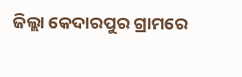ଜିଲ୍ଲା କେଦାରପୁର ଗ୍ରାମରେ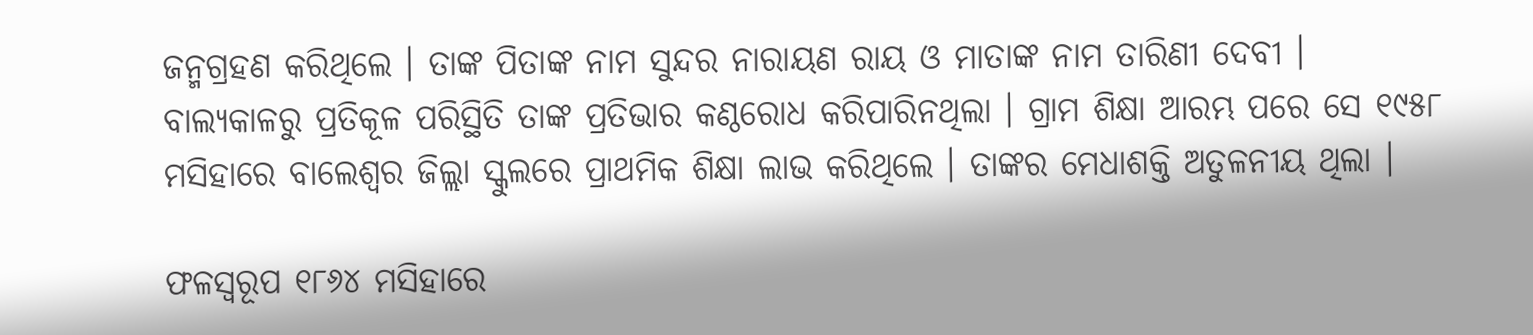ଜନ୍ମଗ୍ରହଣ କରିଥିଲେ । ତାଙ୍କ ପିତାଙ୍କ ନାମ ସୁନ୍ଦର ନାରାୟଣ ରାୟ ଓ ମାତାଙ୍କ ନାମ ତାରିଣୀ ଦେବୀ । ବାଲ୍ୟକାଳରୁ ପ୍ରତିକୂଳ ପରିସ୍ଥିତି ତାଙ୍କ ପ୍ରତିଭାର କଣ୍ଠରୋଧ କରିପାରିନଥିଲା । ଗ୍ରାମ ଶିକ୍ଷା ଆରମ୍ଭ ପରେ ସେ ୧୯୫୮ ମସିହାରେ ବାଲେଶ୍ୱର ଜିଲ୍ଲା ସ୍କୁଲରେ ପ୍ରାଥମିକ ଶିକ୍ଷା ଲାଭ କରିଥିଲେ । ତାଙ୍କର ମେଧାଶକ୍ତି ଅତୁଳନୀୟ ଥିଲା ।

ଫଳସ୍ୱରୂପ ୧୮୬୪ ମସିହାରେ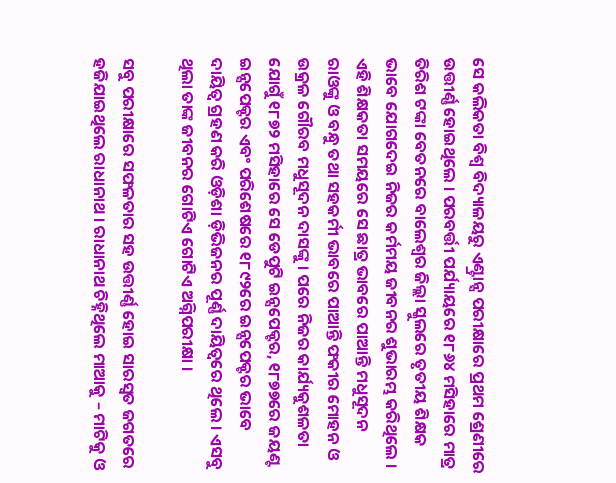ସେ କଲିକତା ବିଶ୍ୱ ବିଦ୍ୟାଳୟରୁ ଏଣ୍ଟ୍ରାନ୍ସ ପରୀକ୍ଷାରେ ପ୍ରଥମ ଶ୍ରେଣୀରେ ଉତ୍ତୀର୍ଣ୍ଣ ହୋଇଥିଲେ । ପରବର୍ତ୍ତୀ ପର୍ଯ୍ୟାୟରେ ୧୮୬୪ ମସିହାରେ ମାତ୍ର ତିରିଶ ଟଙ୍କା ବେତନରେ ବାଲେଶ୍ୱର ଜିଲ୍ଲା ସ୍କୁଲରେ ତୃତୀୟ ଶିକ୍ଷକ ଭାବେ ଯୋଗଦେଇ ନିଜର କର୍ମମୟ ଜୀବନର ଶୁଭାରମ୍ଭ କରିଥିଲେ । ଏହି ଶିକ୍ଷକତା ସମୟରେ ସେ ଛାତ୍ର ଭାବରେ ପାଆନ୍ତି ମଧୁସୂଦନ ରାଓଙ୍କୁ ଓ ବନ୍ଧୁ ତଥା ସହକର୍ମୀ ଭାବରେ ପାଆନ୍ତି ଫକୀର ମୋହନ ଓ ଉକ୍ରଳ ଗୌରବ ମଧୁସୂଦନ ଦାସଙ୍କୁ । ପରେ ନିଜର କାର୍ଯ୍ୟକୁଶଳତା ଯୋଗୁଁ ୧୮୭୨ ମସିହାରେ ସେ ଡେପୁଟି ଇନ୍ସପେକ୍ଟର, ୧୮୭୭ରେ ଜୟଣ୍ଟ ଇନ୍ସପେକ୍ଟର ଏବଂ ପରିଶେଷରେ ୧୮୯୨ରେ ଇନ୍ସପେକ୍ଟର ଭାବେ ଦାୟିତ୍ୱ ଗ୍ରହଣ କରି ଓଡ଼ିଶା ଡ଼ିଭିଜନର ପୂର୍ଣ୍ଣ ଦାୟିତ୍ୱରେ ଥିଲେ । ଏସବୁ ଥିଲା ତାଙ୍କ ଜୀବନର ଗୋଟିଏ ଗୋଟିଏ ଅଗ୍ନିପରୀକ୍ଷା ।

ସବୁ ପରୀକ୍ଷାରେ ସଫଳତାର ସହ ଉତ୍ତୀର୍ଣ୍ଣ ହୋଇ ସାରସ୍ୱତ ଜଗତରେ ହଜିଯାଇଥିଲେ ରାଧାନାଥ । ରାଧାନାଥ ଚିହ୍ନିଥିଲେ ମାଆକୁ – ମାଟିକୁ ଓ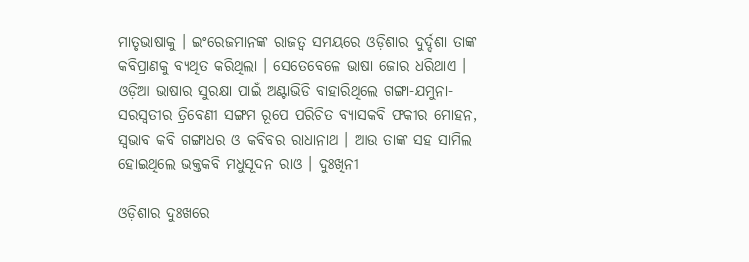ମାତୃଭାଷାକୁ । ଇଂରେଜମାନଙ୍କ ରାଜତ୍ୱ ସମୟରେ ଓଡ଼ିଶାର ଦୁର୍ଦ୍ଦଶା ତାଙ୍କ କବିପ୍ରାଣକୁ ବ୍ୟଥିତ କରିଥିଲା । ସେତେବେଳେ ଭାଷା ଜୋର ଧରିଥାଏ । ଓଡ଼ିଆ ଭାଷାର ସୁରକ୍ଷା ପାଇଁ ଅଣ୍ଟାଭିଡି ବାହାରିଥିଲେ ଗଙ୍ଗା-ଯମୁନା-ସରସ୍ୱତୀର ତ୍ରିବେଣୀ ସଙ୍ଗମ ରୂପେ ପରିଚିତ ବ୍ୟାସକବି ଫକୀର ମୋହନ, ସ୍ୱଭାବ କବି ଗଙ୍ଗାଧର ଓ କବିବର ରାଧାନାଥ । ଆଉ ତାଙ୍କ ସହ ସାମିଲ ହୋଇଥିଲେ ଭକ୍ତକବି ମଧୁସୂଦନ ରାଓ । ଦୁଃଖିନୀ

ଓଡ଼ିଶାର ଦୁଃଖରେ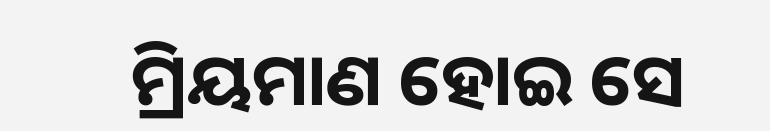ମ୍ରିୟମାଣ ହୋଇ ସେ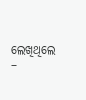ଲେଖିଥିଲେ –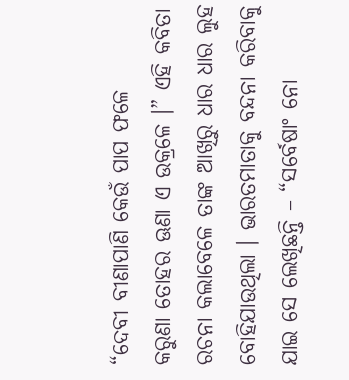“ଦେବୀ ବୀଣାପାଣି କେଉଁ ପାପ ଫଳେ
କରୁଣା ତୋହର ଊଣା ଏ ଉକ୍ରଳେ ।” ଏହି କବିତା ରଚନା କଲାବେଳେ ତାଙ୍କ ଆଖିରୁ ଧାର ଧାର ଲୁହ ବୋହିଯାଉଥିଲା । ଭାରତମାତାକୁ ବନ୍ଦନା କରିବାକୁ ଯାଇ ସେ ଲେଖିଛନ୍ତି – “ସର୍ବେଷାଂ ନୋ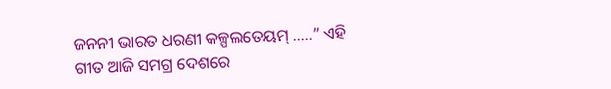ଜନନୀ ଭାରତ ଧରଣୀ କଳ୍ପଲତେୟମ୍ …..” ଏହି ଗୀତ ଆଜି ସମଗ୍ର ଦେଶରେ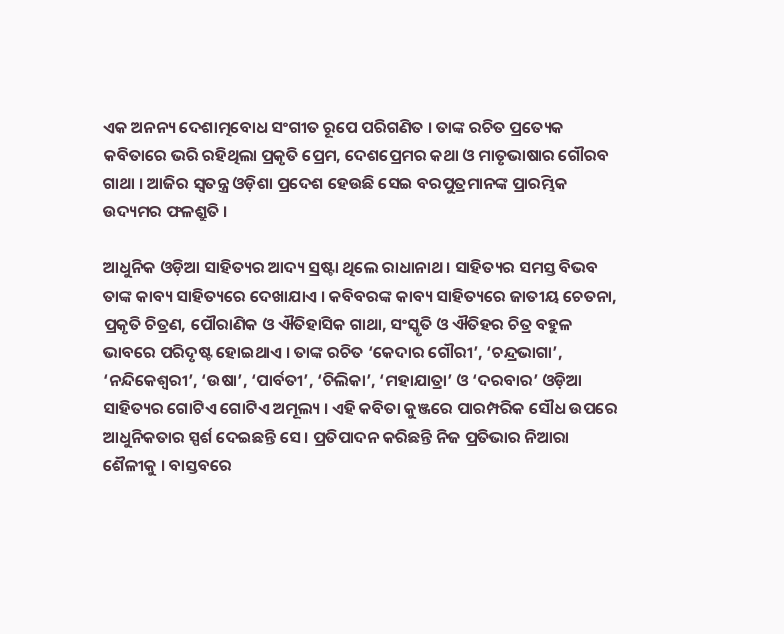ଏକ ଅନନ୍ୟ ଦେଶାତ୍ମବୋଧ ସଂଗୀତ ରୂପେ ପରିଗଣିତ । ତାଙ୍କ ରଚିତ ପ୍ରତ୍ୟେକ କବିତାରେ ଭରି ରହିଥିଲା ପ୍ରକୃତି ପ୍ରେମ, ଦେଶପ୍ରେମର କଥା ଓ ମାତୃଭାଷାର ଗୌରବ ଗାଥା । ଆଜିର ସ୍ୱତନ୍ତ୍ର ଓଡ଼ିଶା ପ୍ରଦେଶ ହେଉଛି ସେଇ ବରପୁତ୍ରମାନଙ୍କ ପ୍ରାରମ୍ଭିକ ଉଦ୍ୟମର ଫଳଶ୍ରୁତି ।

ଆଧୁନିକ ଓଡ଼ିଆ ସାହିତ୍ୟର ଆଦ୍ୟ ସ୍ରଷ୍ଟା ଥିଲେ ରାଧାନାଥ । ସାହିତ୍ୟର ସମସ୍ତ ବିଭବ ତାଙ୍କ କାବ୍ୟ ସାହିତ୍ୟରେ ଦେଖାଯାଏ । କବିବରଙ୍କ କାବ୍ୟ ସାହିତ୍ୟରେ ଜାତୀୟ ଚେତନା, ପ୍ରକୃତି ଚିତ୍ରଣ, ପୌରାଣିକ ଓ ଐତିହାସିକ ଗାଥା, ସଂସ୍କୃତି ଓ ଐତିହର ଚିତ୍ର ବହୁଳ ଭାବରେ ପରିଦୃଷ୍ଟ ହୋଇଥାଏ । ତାଙ୍କ ରଚିତ ‘କେଦାର ଗୌରୀ’, ‘ଚନ୍ଦ୍ରଭାଗା’, ‘ନନ୍ଦିକେଶ୍ୱରୀ’, ‘ଉଷା’, ‘ପାର୍ବତୀ’, ‘ଚିଲିକା’, ‘ମହାଯାତ୍ରା’ ଓ ‘ଦରବାର’ ଓଡ଼ିଆ ସାହିତ୍ୟର ଗୋଟିଏ ଗୋଟିଏ ଅମୂଲ୍ୟ । ଏହି କବିତା କୁଞ୍ଜରେ ପାରମ୍ପରିକ ସୌଧ ଉପରେ ଆଧୁନିକତାର ସ୍ପର୍ଶ ଦେଇଛନ୍ତି ସେ । ପ୍ରତିପାଦନ କରିଛନ୍ତି ନିଜ ପ୍ରତିଭାର ନିଆରା ଶୈଳୀକୁ । ବାସ୍ତବରେ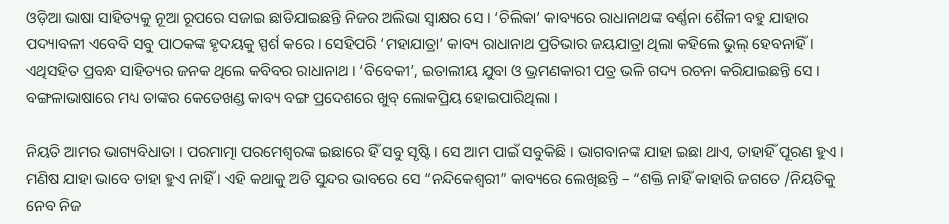ଓଡ଼ିଆ ଭାଷା ସାହିତ୍ୟକୁ ନୂଆ ରୂପରେ ସଜାଇ ଛାଡିଯାଇଛନ୍ତି ନିଜର ଅଲିଭା ସ୍ୱାକ୍ଷର ସେ । ‘ଚିଲିକା’ କାବ୍ୟରେ ରାଧାନାଥଙ୍କ ବର୍ଣ୍ଣନା ଶୈଳୀ ବହୁ ଯାହାର ପଦ୍ୟାବଳୀ ଏବେବି ସବୁ ପାଠକଙ୍କ ହୃଦୟକୁ ସ୍ପର୍ଶ କରେ । ସେହିପରି ‘ମହାଯାତ୍ରା’ କାବ୍ୟ ରାଧାନାଥ ପ୍ରତିଭାର ଜୟଯାତ୍ରା ଥିଲା କହିଲେ ଭୁଲ୍ ହେବନାହିଁ । ଏଥିସହିତ ପ୍ରବନ୍ଧ ସାହିତ୍ୟର ଜନକ ଥିଲେ କବିବର ରାଧାନାଥ । ‘ବିବେକୀ’, ଇତାଲୀୟ ଯୁବା ଓ ଭ୍ରମଣକାରୀ ପତ୍ର ଭଳି ଗଦ୍ୟ ରଚନା କରିଯାଇଛନ୍ତି ସେ । ବଙ୍ଗଳାଭାଷାରେ ମଧ୍ୟ ତାଙ୍କର କେତେଖଣ୍ଡ କାବ୍ୟ ବଙ୍ଗ ପ୍ରଦେଶରେ ଖୁବ୍ ଲୋକପ୍ରିୟ ହୋଇପାରିଥିଲା ।

ନିୟତି ଆମର ଭାଗ୍ୟବିଧାତା । ପରମାତ୍ମା ପରମେଶ୍ୱରଙ୍କ ଇଛାରେ ହିଁ ସବୁ ସୃଷ୍ଟି । ସେ ଆମ ପାଇଁ ସବୁକିଛି । ଭାଗବାନଙ୍କ ଯାହା ଇଛା ଥାଏ, ତାହାହିଁ ପୂରଣ ହୁଏ । ମଣିଷ ଯାହା ଭାବେ ତାହା ହୁଏ ନାହିଁ । ଏହି କଥାକୁ ଅତି ସୁନ୍ଦର ଭାବରେ ସେ “ନନ୍ଦିକେଶ୍ୱରୀ” କାବ୍ୟରେ ଲେଖିଛନ୍ତି – “ଶକ୍ତି ନାହିଁ କାହାରି ଜଗତେ /ନିୟତିକୁ ନେବ ନିଜ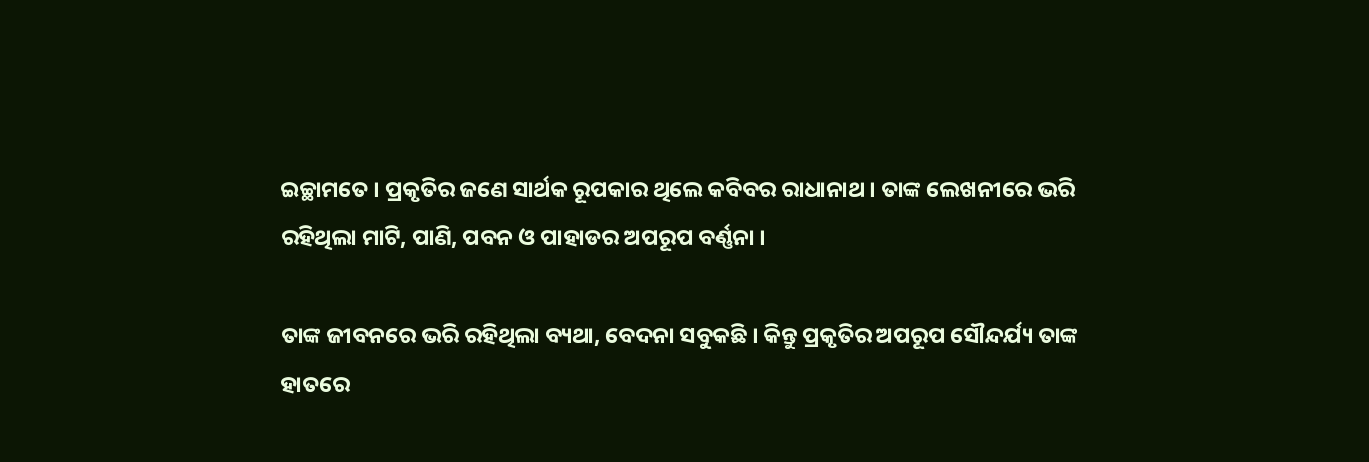ଇଚ୍ଛାମତେ । ପ୍ରକୃତିର ଜଣେ ସାର୍ଥକ ରୂପକାର ଥିଲେ କବିବର ରାଧାନାଥ । ତାଙ୍କ ଲେଖନୀରେ ଭରି ରହିଥିଲା ମାଟି, ପାଣି, ପବନ ଓ ପାହାଡର ଅପରୂପ ବର୍ଣ୍ଣନା ।

ତାଙ୍କ ଜୀବନରେ ଭରି ରହିଥିଲା ବ୍ୟଥା, ବେଦନା ସବୁକଛି । କିନ୍ତୁ ପ୍ରକୃତିର ଅପରୂପ ସୌନ୍ଦର୍ଯ୍ୟ ତାଙ୍କ ହାତରେ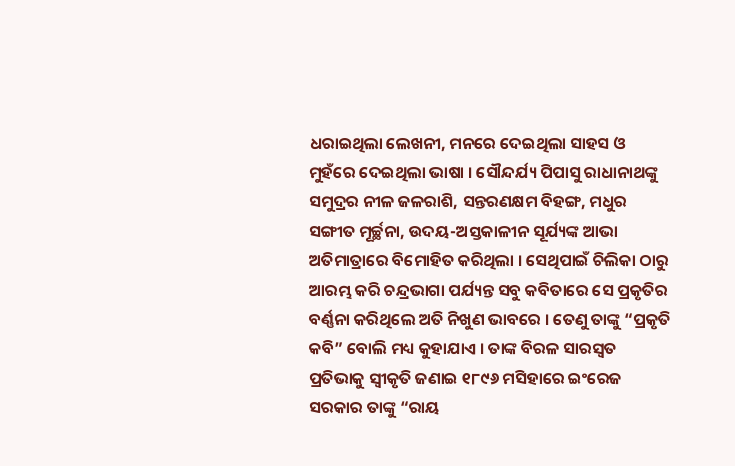ଧରାଇଥିଲା ଲେଖନୀ, ମନରେ ଦେଇଥିଲା ସାହସ ଓ ମୁହଁରେ ଦେଇଥିଲା ଭାଷା । ସୌନ୍ଦର୍ଯ୍ୟ ପିପାସୁ ରାଧାନାଥଙ୍କୁ ସମୁଦ୍ରର ନୀଳ ଜଳରାଶି, ସନ୍ତରଣକ୍ଷମ ବିହଙ୍ଗ, ମଧୁର ସଙ୍ଗୀତ ମୂର୍ଚ୍ଛନା, ଉଦୟ-ଅସ୍ତକାଳୀନ ସୂର୍ଯ୍ୟଙ୍କ ଆଭା ଅତିମାତ୍ରାରେ ବିମୋହିତ କରିଥିଲା । ସେଥିପାଇଁ ଚିଲିକା ଠାରୁ ଆରମ୍ଭ କରି ଚନ୍ଦ୍ରଭାଗା ପର୍ଯ୍ୟନ୍ତ ସବୁ କବିତାରେ ସେ ପ୍ରକୃତିର ବର୍ଣ୍ଣନା କରିଥିଲେ ଅତି ନିଖୁଣ ଭାବରେ । ତେଣୁ ତାଙ୍କୁ “ପ୍ରକୃତି କବି” ବୋଲି ମଧ୍ୟ କୁହାଯାଏ । ତାଙ୍କ ବିରଳ ସାରସ୍ୱତ ପ୍ରତିଭାକୁ ସ୍ୱୀକୃତି ଜଣାଇ ୧୮୯୬ ମସିହାରେ ଇଂରେଜ ସରକାର ତାଙ୍କୁ “ରାୟ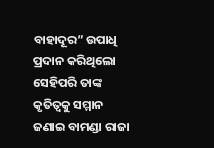ବାହାଦୂର” ଉପାଧି ପ୍ରଦାନ କରିଥିଲୋ ସେହିପରି ତାଙ୍କ କୃତିତ୍ୱକୁ ସମ୍ମାନ ଜଣାଇ ବାମଣ୍ଡା ରାଜା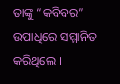ତାଙ୍କୁ “କବିବର” ଉପାଧିରେ ସମ୍ମାନିତ କରିଥିଲେ ।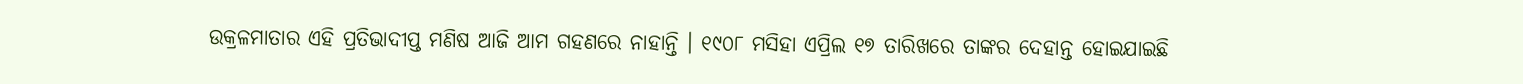ଉକ୍ରଳମାତାର ଏହି ପ୍ରତିଭାଦୀପ୍ତ ମଣିଷ ଆଜି ଆମ ଗହଣରେ ନାହାନ୍ତି । ୧୯୦୮ ମସିହା ଏପ୍ରିଲ ୧୭ ତାରିଖରେ ତାଙ୍କର ଦେହାନ୍ତ ହୋଇଯାଇଛି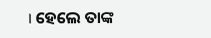। ହେଲେ ତାଙ୍କ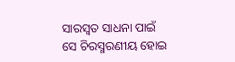ସାରସ୍ୱତ ସାଧନା ପାଇଁ ସେ ଚିରସ୍ମରଣୀୟ ହୋଇ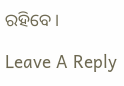ରହିବେ ।

Leave A Reply